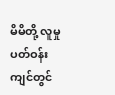မိမိတို့ လူမှုပတ်ဝန်းကျင်တွင်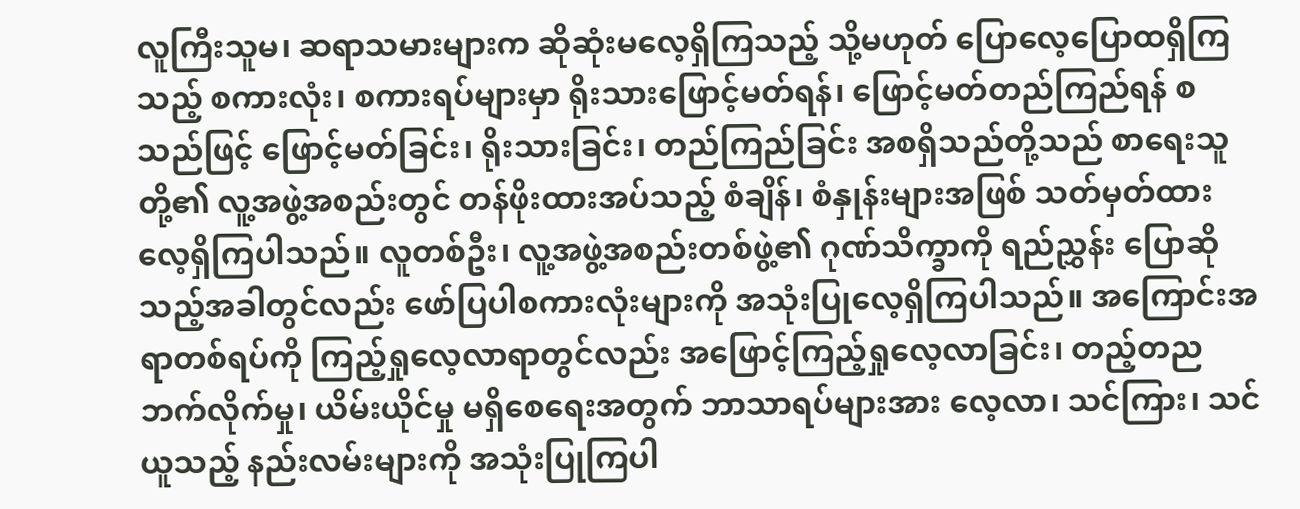လူကြီးသူမ၊ ဆရာသမားများက ဆိုဆုံးမလေ့ရှိကြသည့် သို့မဟုတ် ပြောလေ့ပြောထရှိကြသည့် စကားလုံး၊ စကားရပ်များမှာ ရိုးသားဖြောင့်မတ်ရန်၊ ဖြောင့်မတ်တည်ကြည်ရန် စသည်ဖြင့် ဖြောင့်မတ်ခြင်း၊ ရိုးသားခြင်း၊ တည်ကြည်ခြင်း အစရှိသည်တို့သည် စာရေးသူတို့၏ လူ့အဖွဲ့အစည်းတွင် တန်ဖိုးထားအပ်သည့် စံချိန်၊ စံနှုန်းများအဖြစ် သတ်မှတ်ထားလေ့ရှိကြပါသည်။ လူတစ်ဦး၊ လူ့အဖွဲ့အစည်းတစ်ဖွဲ့၏ ဂုဏ်သိက္ခာကို ရည်ညွှန်း ပြောဆိုသည့်အခါတွင်လည်း ဖော်ပြပါစကားလုံးများကို အသုံးပြုလေ့ရှိကြပါသည်။ အကြောင်းအရာတစ်ရပ်ကို ကြည့်ရှုလေ့လာရာတွင်လည်း အဖြောင့်ကြည့်ရှုလေ့လာခြင်း၊ တည့်တည ဘက်လိုက်မှု၊ ယိမ်းယိုင်မှု မရှိစေရေးအတွက် ဘာသာရပ်များအား လေ့လာ၊ သင်ကြား၊ သင်ယူသည့် နည်းလမ်းများကို အသုံးပြုကြပါ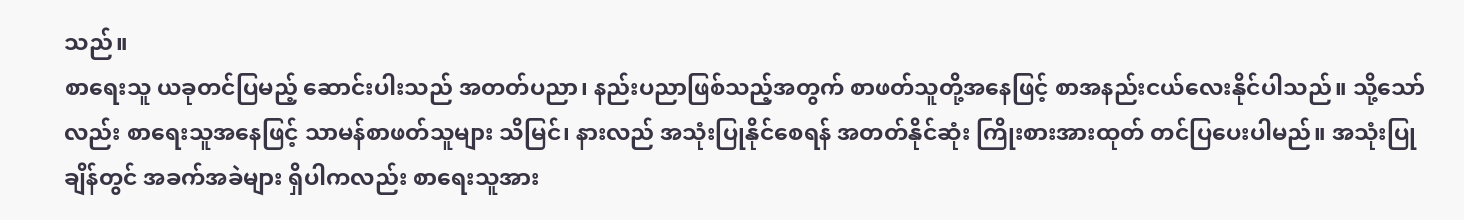သည်။
စာရေးသူ ယခုတင်ပြမည့် ဆောင်းပါးသည် အတတ်ပညာ၊ နည်းပညာဖြစ်သည့်အတွက် စာဖတ်သူတို့အနေဖြင့် စာအနည်းငယ်လေးနိုင်ပါသည်။ သို့သော်လည်း စာရေးသူအနေဖြင့် သာမန်စာဖတ်သူများ သိမြင်၊ နားလည် အသုံးပြုနိုင်စေရန် အတတ်နိုင်ဆုံး ကြိုးစားအားထုတ် တင်ပြပေးပါမည်။ အသုံးပြုချိန်တွင် အခက်အခဲများ ရှိပါကလည်း စာရေးသူအား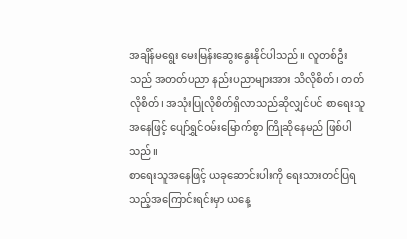အချိန်မရွေး မေးမြန်းဆွေးနွေးနိုင်ပါသည်။ လူတစ်ဦးသည် အတတ်ပညာ နည်းပညာများအား သိလိုစိတ်၊ တတ်လိုစိတ်၊ အသုံးပြုလိုစိတ်ရှိလာသည်ဆိုလျှင်ပင် စာရေးသူအနေဖြင့် ပျော်ရွှင်ဝမ်းမြောက်စွာ ကြိုဆိုနေမည် ဖြစ်ပါသည်။
စာရေးသူအနေဖြင့် ယခုဆောင်းပါးကို ရေးသားတင်ပြရသည့်အကြောင်းရင်းမှာ ယနေ့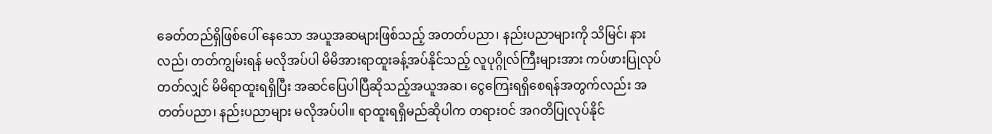ခေတ်တည်ရှိဖြစ်ပေါ် နေသော အယူအဆများဖြစ်သည့် အတတ်ပညာ၊ နည်းပညာများကို သိမြင်၊ နားလည်၊ တတ်ကျွမ်းရန် မလိုအပ်ပါ မိမိအားရာထူးခန့်အပ်နိုင်သည့် လူပုဂ္ဂိုလ်ကြီးများအား ကပ်ဖားပြုလုပ်တတ်လျှင် မိမိရာထူးရရှိပြီး အဆင်ပြေပါပြီဆိုသည့်အယူအဆ၊ ငွေကြေးရရှိစေရန်အတွက်လည်း အတတ်ပညာ၊ နည်းပညာများ မလိုအပ်ပါ။ ရာထူးရရှိမည်ဆိုပါက တရားဝင် အဂတိပြုလုပ်နိုင်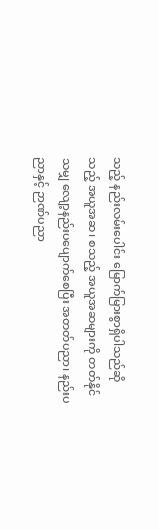သည့် နည်းလမ်းပေါင်း မြောက်မြားစွာရှိပါသည်ဆိုသည့် အယူအဆ၊ စသည့် အယူအဆများကို တတ်နိုင်သမျှ လျော့နည်းပပျောက်စေပြီး အတတ်ပညာ၊ နည်းပညာနှင့် ဉာဏ်ပညာ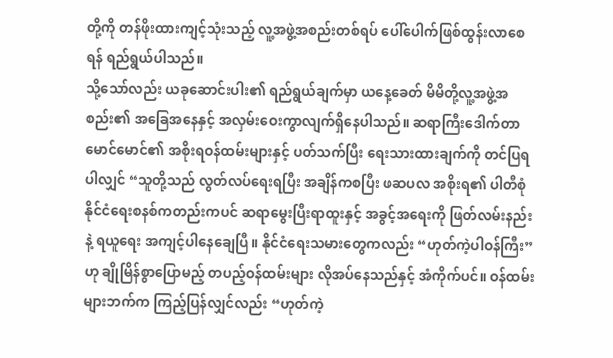တို့ကို တန်ဖိုးထားကျင့်သုံးသည့် လူ့အဖွဲ့အစည်းတစ်ရပ် ပေါ်ပေါက်ဖြစ်ထွန်းလာစေရန် ရည်ရွယ်ပါသည်။
သို့သော်လည်း ယခုဆောင်းပါး၏ ရည်ရွယ်ချက်မှာ ယနေ့ခေတ် မိမိတို့လူ့အဖွဲ့အစည်း၏ အခြေအနေနှင့် အလှမ်းဝေးကွာလျက်ရှိနေပါသည်။ ဆရာကြီးဒေါက်တာ မောင်မောင်၏ အစိုးရဝန်ထမ်းများနှင့် ပတ်သက်ပြီး ရေးသားထားချက်ကို တင်ပြရပါလျှင် “သူတို့သည် လွတ်လပ်ရေးရပြီး အချိန်ကစပြီး ဖဆပလ အစိုးရ၏ ပါတီစုံနိုင်ငံရေးစနစ်ကတည်းကပင် ဆရာမွေးပြီးရာထူးနှင့် အခွင့်အရေးကို ဖြတ်လမ်းနည်းနဲ့ ရယူရေး အကျင့်ပါနေချေပြီ။ နိုင်ငံရေးသမားတွေကလည်း “ဟုတ်ကဲ့ပါဝန်ကြီး” ဟု ချိုမြိန်စွာပြောမည့် တပည့်ဝန်ထမ်းများ လိုအပ်နေသည်နှင့် အံကိုက်ပင်။ ဝန်ထမ်းများဘက်က ကြည့်ပြန်လျှင်လည်း “ဟုတ်ကဲ့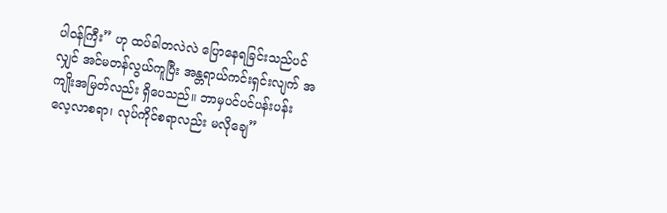ပါဝန်ကြီး” ဟု ထပ်ခါတလဲလဲ ပြောနေရခြင်းသည်ပင်လျှင် အင်မတန်လွယ်ကူပြီး အန္တရာယ်ကင်းရှင်းလျက် အကျိုးအမြတ်လည်း ရှိပေသည်။ ဘာမှပင်ပင်ပန်းပန်း လေ့လာစရာ၊ လုပ်ကိုင်စရာလည်း မလိုချေ”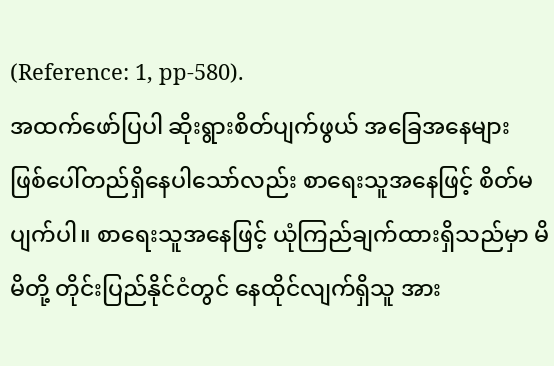(Reference: 1, pp-580).
အထက်ဖော်ပြပါ ဆိုးရွားစိတ်ပျက်ဖွယ် အခြေအနေများ ဖြစ်ပေါ်တည်ရှိနေပါသော်လည်း စာရေးသူအနေဖြင့် စိတ်မပျက်ပါ။ စာရေးသူအနေဖြင့် ယုံကြည်ချက်ထားရှိသည်မှာ မိမိတို့ တိုင်းပြည်နိုင်ငံတွင် နေထိုင်လျက်ရှိသူ အား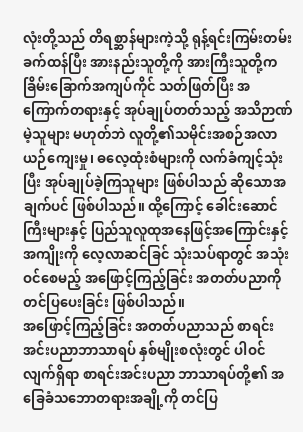လုံးတို့သည် တိရစ္ဆာန်များကဲ့သို့ ရုန့်ရင်းကြမ်းတမ်းခက်ထန်ပြီး အားနည်းသူတို့ကို အားကြီးသူတို့က ခြိမ်းခြောက်အကျပ်ကိုင် သတ်ဖြတ်ပြီး အကြောက်တရားနှင့် အုပ်ချုပ်တတ်သည့် အသိဉာဏ်မဲ့သူများ မဟုတ်ဘဲ လူတို့၏သမိုင်းအစဉ်အလာ ယဉ်ကျေးမှု၊ ဓလေ့ထုံးစံများကို လက်ခံကျင့်သုံးပြီး အုပ်ချုပ်ခဲ့ကြသူများ ဖြစ်ပါသည် ဆိုသောအချက်ပင် ဖြစ်ပါသည်။ ထို့ကြောင့် ခေါင်းဆောင်ကြီးများနှင့် ပြည်သူလူထုအနေဖြင့်အကြောင်းနှင့် အကျိုးကို လေ့လာဆင်ခြင် သုံးသပ်ရာတွင် အသုံးဝင်စေမည့် အဖြောင့်ကြည့်ခြင်း အတတ်ပညာကို တင်ပြပေးခြင်း ဖြစ်ပါသည်။
အဖြောင့်ကြည့်ခြင်း အတတ်ပညာသည် စာရင်းအင်းပညာဘာသာရပ် နှစ်မျိုးစလုံးတွင် ပါဝင်လျက်ရှိရာ စာရင်းအင်းပညာ ဘာသာရပ်တို့၏ အခြေခံသဘောတရားအချို့ကို တင်ပြ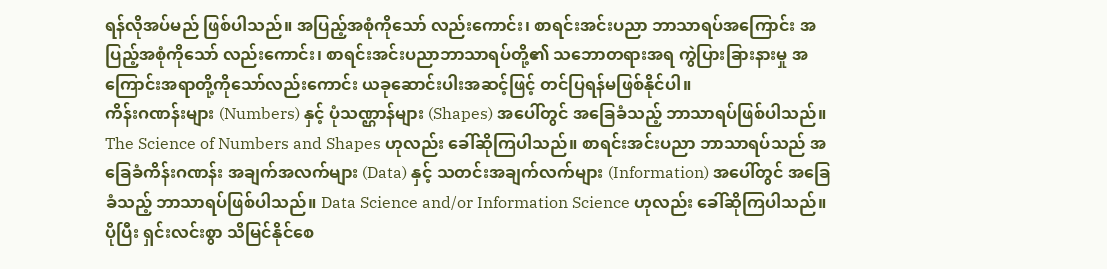ရန်လိုအပ်မည် ဖြစ်ပါသည်။ အပြည့်အစုံကိုသော် လည်းကောင်း၊ စာရင်းအင်းပညာ ဘာသာရပ်အကြောင်း အပြည့်အစုံကိုသော် လည်းကောင်း၊ စာရင်းအင်းပညာဘာသာရပ်တို့၏ သဘောတရားအရ ကွဲပြားခြားနားမှု အကြောင်းအရာတို့ကိုသော်လည်းကောင်း ယခုဆောင်းပါးအဆင့်ဖြင့် တင်ပြရန်မဖြစ်နိုင်ပါ။
ကိန်းဂဏန်းများ (Numbers) နှင့် ပုံသဏ္ဌာန်များ (Shapes) အပေါ်တွင် အခြေခံသည့် ဘာသာရပ်ဖြစ်ပါသည်။ The Science of Numbers and Shapes ဟုလည်း ခေါ်ဆိုကြပါသည်။ စာရင်းအင်းပညာ ဘာသာရပ်သည် အခြေခံကိန်းဂဏန်း အချက်အလက်များ (Data) နှင့် သတင်းအချက်လက်များ (Information) အပေါ်တွင် အခြေခံသည့် ဘာသာရပ်ဖြစ်ပါသည်။ Data Science and/or Information Science ဟုလည်း ခေါ်ဆိုကြပါသည်။ ပိုပြီး ရှင်းလင်းစွာ သိမြင်နိုင်စေ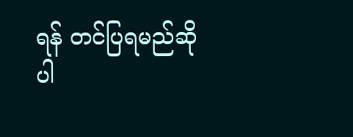ရန် တင်ပြရမည်ဆိုပါ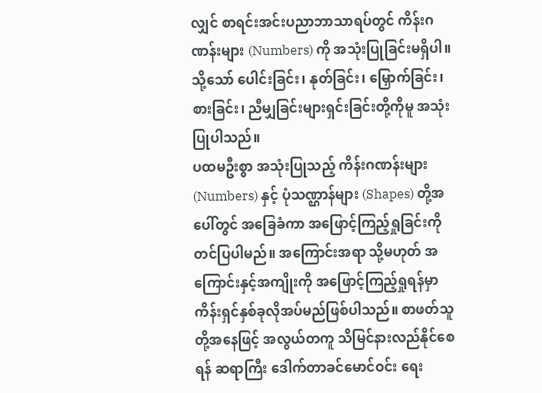လျှင် စာရင်းအင်းပညာဘာသာရပ်တွင် ကိန်းဂဏန်းများ (Numbers) ကို အသုံးပြုခြင်းမရှိပါ။ သို့သော် ပေါင်းခြင်း၊ နုတ်ခြင်း၊ မြှောက်ခြင်း၊ စားခြင်း၊ ညီမျှခြင်းများရှင်းခြင်းတို့ကိုမူ အသုံးပြုပါသည်။
ပထမဦးစွာ အသုံးပြုသည့် ကိန်းဂဏန်းများ (Numbers) နှင့် ပုံသဏ္ဌာန်များ (Shapes) တို့အပေါ်တွင် အခြေခံကာ အဖြောင့်ကြည့်ရှုခြင်းကို တင်ပြပါမည်။ အကြောင်းအရာ သို့မဟုတ် အကြောင်းနှင့်အကျိုးကို အဖြောင့်ကြည့်ရှုရန်မှာ ကိန်းရှင်နှစ်ခုလိုအပ်မည်ဖြစ်ပါသည်။ စာဖတ်သူတို့အနေဖြင့် အလွယ်တကူ သိမြင်နားလည်နိုင်စေရန် ဆရာကြီး ဒေါက်တာခင်မောင်ဝင်း ရေး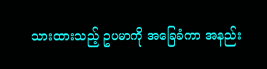သားထားသည့် ဥပမာကို အခြေခံကာ အနည်း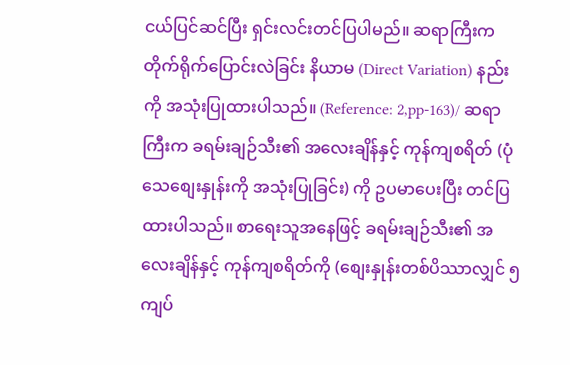ငယ်ပြင်ဆင်ပြီး ရှင်းလင်းတင်ပြပါမည်။ ဆရာကြီးက တိုက်ရိုက်ပြောင်းလဲခြင်း နိယာမ (Direct Variation) နည်းကို အသုံးပြုထားပါသည်။ (Reference: 2,pp-163)/ ဆရာကြီးက ခရမ်းချဉ်သီး၏ အလေးချိန်နှင့် ကုန်ကျစရိတ် (ပုံသေစျေးနှုန်းကို အသုံးပြုခြင်း) ကို ဥပမာပေးပြီး တင်ပြထားပါသည်။ စာရေးသူအနေဖြင့် ခရမ်းချဉ်သီး၏ အလေးချိန်နှင့် ကုန်ကျစရိတ်ကို (စျေးနှုန်းတစ်ပိဿာလျှင် ၅ ကျပ်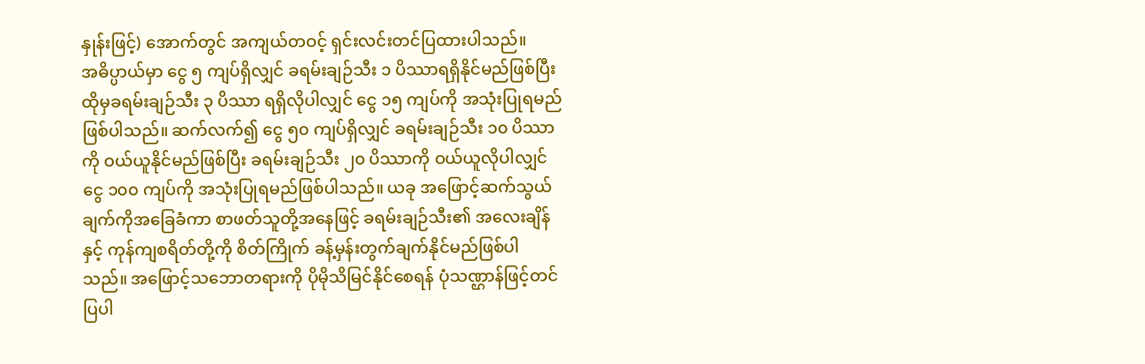နှုန်းဖြင့်) အောက်တွင် အကျယ်တဝင့် ရှင်းလင်းတင်ပြထားပါသည်။
အဓိပ္ပာယ်မှာ ငွေ ၅ ကျပ်ရှိလျှင် ခရမ်းချဉ်သီး ၁ ပိဿာရရှိနိုင်မည်ဖြစ်ပြီး ထိုမှခရမ်းချဉ်သီး ၃ ပိဿာ ရရှိလိုပါလျှင် ငွေ ၁၅ ကျပ်ကို အသုံးပြုရမည်ဖြစ်ပါသည်။ ဆက်လက်၍ ငွေ ၅၀ ကျပ်ရှိလျှင် ခရမ်းချဉ်သီး ၁၀ ပိဿာကို ဝယ်ယူနိုင်မည်ဖြစ်ပြီး ခရမ်းချဉ်သီး ၂၀ ပိဿာကို ဝယ်ယူလိုပါလျှင် ငွေ ၁၀၀ ကျပ်ကို အသုံးပြုရမည်ဖြစ်ပါသည်။ ယခု အဖြောင့်ဆက်သွယ်ချက်ကိုအခြေခံကာ စာဖတ်သူတို့အနေဖြင့် ခရမ်းချဉ်သီး၏ အလေးချိန်နှင့် ကုန်ကျစရိတ်တို့ကို စိတ်ကြိုက် ခန့်မှန်းတွက်ချက်နိုင်မည်ဖြစ်ပါသည်။ အဖြောင့်သဘောတရားကို ပိုမိုသိမြင်နိုင်စေရန် ပုံသဏ္ဌာန်ဖြင့်တင်ပြပါ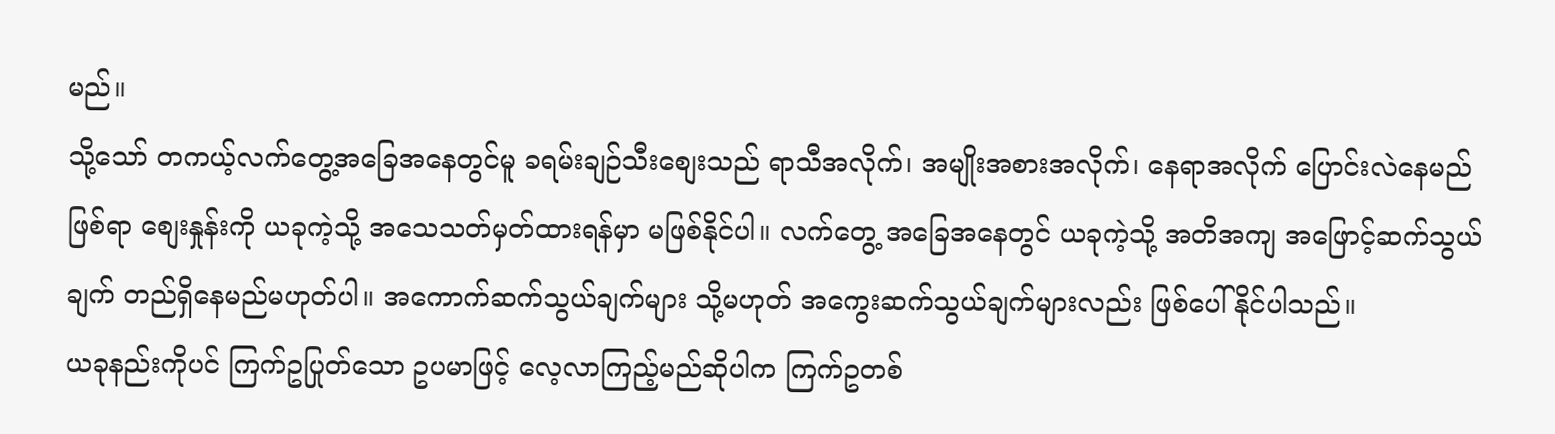မည်။
သို့သော် တကယ့်လက်တွေ့အခြေအနေတွင်မူ ခရမ်းချဉ်သီးစျေးသည် ရာသီအလိုက်၊ အမျိုးအစားအလိုက်၊ နေရာအလိုက် ပြောင်းလဲနေမည်ဖြစ်ရာ စျေးနှုန်းကို ယခုကဲ့သို့ အသေသတ်မှတ်ထားရန်မှာ မဖြစ်နိုင်ပါ။ လက်တွေ့ အခြေအနေတွင် ယခုကဲ့သို့ အတိအကျ အဖြောင့်ဆက်သွယ်ချက် တည်ရှိနေမည်မဟုတ်ပါ။ အကောက်ဆက်သွယ်ချက်များ သို့မဟုတ် အကွေးဆက်သွယ်ချက်များလည်း ဖြစ်ပေါ်နိုင်ပါသည်။
ယခုနည်းကိုပင် ကြက်ဥပြုတ်သော ဥပမာဖြင့် လေ့လာကြည့်မည်ဆိုပါက ကြက်ဥတစ်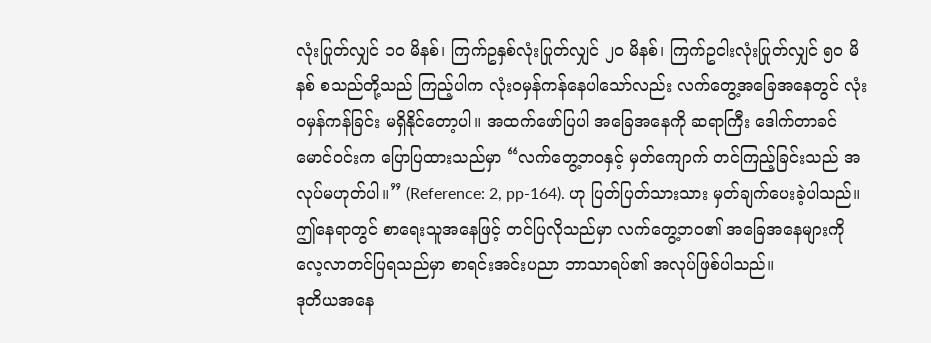လုံးပြုတ်လျှင် ၁၀ မိနစ်၊ ကြက်ဥနှစ်လုံးပြုတ်လျှင် ၂၀ မိနစ်၊ ကြက်ဥငါးလုံးပြုတ်လျှင် ၅၀ မိနစ် စသည်တို့သည် ကြည့်ပါက လုံးဝမှန်ကန်နေပါသော်လည်း လက်တွေ့အခြေအနေတွင် လုံးဝမှန်ကန်ခြင်း မရှိနိုင်တော့ပါ။ အထက်ဖော်ပြပါ အခြေအနေကို ဆရာကြီး ဒေါက်တာခင်မောင်ဝင်းက ပြောပြထားသည်မှာ “လက်တွေ့ဘဝနှင့် မှတ်ကျောက် တင်ကြည့်ခြင်းသည် အလုပ်မဟုတ်ပါ။” (Reference: 2, pp-164). ဟု ပြတ်ပြတ်သားသား မှတ်ချက်ပေးခဲ့ပါသည်။
ဤနေရာတွင် စာရေးသူအနေဖြင့် တင်ပြလိုသည်မှာ လက်တွေ့ဘဝ၏ အခြေအနေများကို လေ့လာတင်ပြရသည်မှာ စာရင်းအင်းပညာ ဘာသာရပ်၏ အလုပ်ဖြစ်ပါသည်။
ဒုတိယအနေ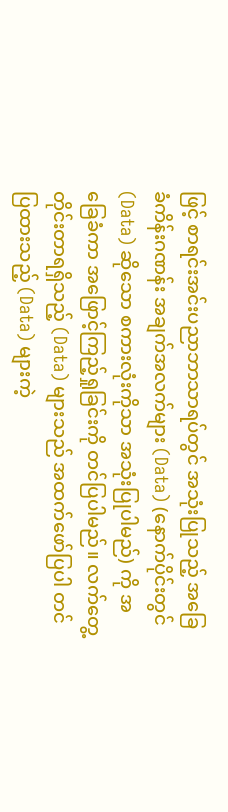ဖြင့် စာရင်းအင်းပညာဘာသာရပ်တွင် အသုံးပြုသည့် အခြေခံကိန်းဂဏန်း အချက်အလက်များ (Data) (နောက်ပိုင်းတွင် (Data) ဆိုသော စကားလုံးကိုသာ အသုံးပြုပါမည်) ကို အခြေခံကာ အဖြောင့်ကြည့်ရှုခြင်းကို တင်ပြပါမည်။ လက်တွေ့တိုင်းတာရရှိသည့် (Data) များသည် အထက်ဖော်ပြပါ တင်ပြထားသည့် (Data) များကဲ့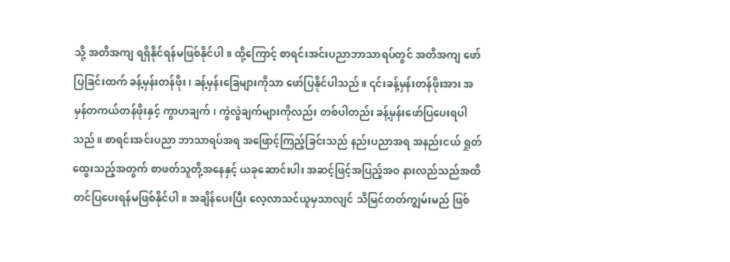သို့ အတိအကျ ရရှိနိုင်ရန်မဖြစ်နိုင်ပါ။ ထို့ကြောင့် စာရင်းအင်းပညာဘာသာရပ်တွင် အတိအကျ ဖော်ပြခြင်းထက် ခန့်မှန်းတန်ဖိုး၊ ခန့်မှန်းခြေများကိုသာ ဖော်ပြနိုင်ပါသည်။ ၎င်းခန့်မှန်းတန်ဖိုးအား အမှန်တကယ်တန်ဖိုးနှင့် ကွာဟချက်၊ ကွဲလွဲချက်များကိုလည်း တစ်ပါတည်း ခန့်မှန်းဖော်ပြပေးရပါသည်။ စာရင်းအင်းပညာ ဘာသာရပ်အရ အဖြောင့်ကြည့်ခြင်းသည် နည်းပညာအရ အနည်းငယ် ရှုတ်ထွေးသည့်အတွက် စာဖတ်သူတို့အနေနှင့် ယခုဆောင်းပါး အဆင့်ဖြင့်အပြည့်အဝ နားလည်သည်အထိ တင်ပြပေးရန်မဖြစ်နိုင်ပါ။ အချိန်ပေးပြီး လေ့လာသင်ယူမှသာလျင် သိမြင်တတ်ကျွမ်းမည် ဖြစ်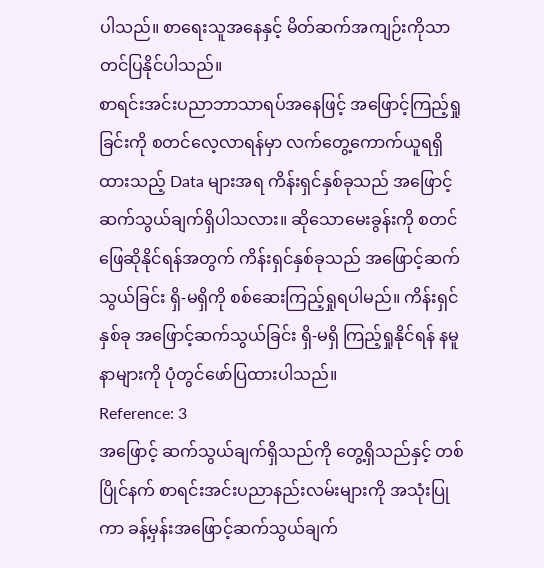ပါသည်။ စာရေးသူအနေနှင့် မိတ်ဆက်အကျဉ်းကိုသာ တင်ပြနိုင်ပါသည်။
စာရင်းအင်းပညာဘာသာရပ်အနေဖြင့် အဖြောင့်ကြည့်ရှုခြင်းကို စတင်လေ့လာရန်မှာ လက်တွေ့ကောက်ယူရရှိထားသည့် Data များအရ ကိန်းရှင်နှစ်ခုသည် အဖြောင့်ဆက်သွယ်ချက်ရှိပါသလား။ ဆိုသောမေးခွန်းကို စတင်ဖြေဆိုနိုင်ရန်အတွက် ကိန်းရှင်နှစ်ခုသည် အဖြောင့်ဆက်သွယ်ခြင်း ရှိ-မရှိကို စစ်ဆေးကြည့်ရှုရပါမည်။ ကိန်းရှင်နှစ်ခု အဖြောင့်ဆက်သွယ်ခြင်း ရှိ-မရှိ ကြည့်ရှုနိုင်ရန် နမူနာများကို ပုံတွင်ဖော်ပြထားပါသည်။
Reference: 3
အဖြောင့် ဆက်သွယ်ချက်ရှိသည်ကို တွေ့ရှိသည်နှင့် တစ်ပြိုင်နက် စာရင်းအင်းပညာနည်းလမ်းများကို အသုံးပြုကာ ခန့်မှန်းအဖြောင့်ဆက်သွယ်ချက်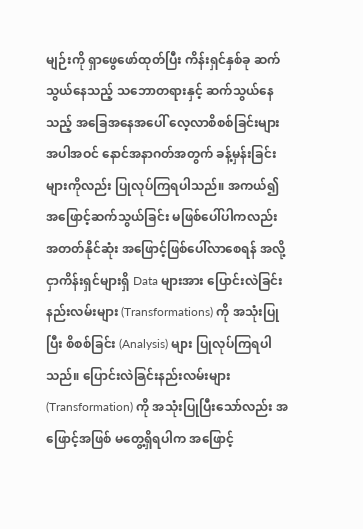မျဉ်းကို ရှာဖွေဖော်ထုတ်ပြီး ကိန်းရှင်နှစ်ခု ဆက်သွယ်နေသည့် သဘောတရားနှင့် ဆက်သွယ်နေသည့် အခြေအနေအပေါ် လေ့လာစိစစ်ခြင်းများ အပါအဝင် နောင်အနာဂတ်အတွက် ခန့်မှန်းခြင်းများကိုလည်း ပြုလုပ်ကြရပါသည်။ အကယ်၍ အဖြောင့်ဆက်သွယ်ခြင်း မဖြစ်ပေါ်ပါကလည်း အတတ်နိုင်ဆုံး အဖြောင့်ဖြစ်ပေါ်လာစေရန် အလို့ငှာကိန်းရှင်များရှိ Data များအား ပြောင်းလဲခြင်းနည်းလမ်းများ (Transformations) ကို အသုံးပြုပြီး စိစစ်ခြင်း (Analysis) များ ပြုလုပ်ကြရပါသည်။ ပြောင်းလဲခြင်းနည်းလမ်းများ (Transformation) ကို အသုံးပြုပြီးသော်လည်း အဖြောင့်အဖြစ် မတွေ့ရှိရပါက အဖြောင့်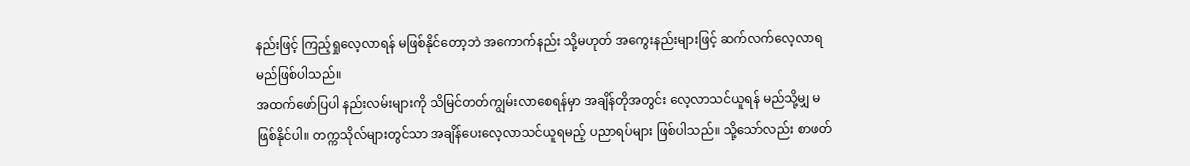နည်းဖြင့် ကြည့်ရှုလေ့လာရန် မဖြစ်နိုင်တော့ဘဲ အကောက်နည်း သို့မဟုတ် အကွေးနည်းများဖြင့် ဆက်လက်လေ့လာရမည်ဖြစ်ပါသည်။
အထက်ဖော်ပြပါ နည်းလမ်းများကို သိမြင်တတ်ကျွမ်းလာစေရန်မှာ အချိန်တိုအတွင်း လေ့လာသင်ယူရန် မည်သို့မျှ မဖြစ်နိုင်ပါ။ တက္ကသိုလ်များတွင်သာ အချိန်ပေးလေ့လာသင်ယူရမည့် ပညာရပ်များ ဖြစ်ပါသည်။ သို့သော်လည်း စာဖတ်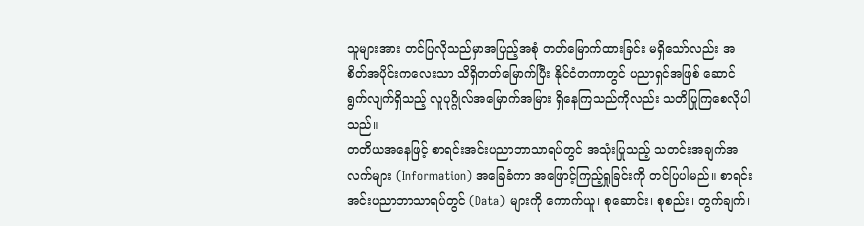သူများအား တင်ပြလိုသည်မှာအပြည့်အစုံ တတ်မြောက်ထားခြင်း မရှိသော်လည်း အစိတ်အပိုင်းကလေးသာ သိရှိတတ်မြောက်ပြီး နိုင်ငံတကာတွင် ပညာရှင်အဖြစ် ဆောင်ရွက်လျက်ရှိသည့် လူပုဂ္ဂိုလ်အမြောက်အမြား ရှိနေကြသည်ကိုလည်း သတိပြုကြစေလိုပါသည်။
တတိယအနေဖြင့် စာရင်းအင်းပညာဘာသာရပ်တွင် အသုံးပြုသည့် သတင်းအချက်အလက်များ (Information) အခြေခံကာ အဖြောင့်ကြည့်ရှုခြင်းကို တင်ပြပါမည်။ စာရင်းအင်းပညာဘာသာရပ်တွင် (Data) များကို ကောက်ယူ၊ စုဆောင်း၊ စုစည်း၊ တွက်ချက်၊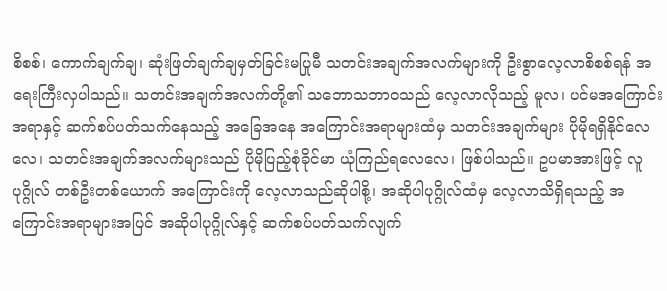စိစစ်၊ ကောက်ချက်ချ၊ ဆုံးဖြတ်ချက်ချမှတ်ခြင်းမပြုမီ သတင်းအချက်အလက်များကို ဦးစွာလေ့လာစိစစ်ရန် အရေးကြီးလှပါသည်။ သတင်းအချက်အလက်တို့၏ သဘောသဘာဝသည် လေ့လာလိုသည့် မူလ၊ ပင်မအကြောင်းအရာနှင့် ဆက်စပ်ပတ်သက်နေသည့် အခြေအနေ အကြောင်းအရာများထံမှ သတင်းအချက်များ ပိုမိုရရှိနိုင်လေလေ၊ သတင်းအချက်အလက်များသည် ပိုမိုပြည့်စုံခိုင်မာ ယုံကြည်ရလေလေ၊ ဖြစ်ပါသည်။ ဥပမာအားဖြင့် လူပုဂ္ဂိုလ် တစ်ဦးတစ်ယောက် အကြောင်းကို လေ့လာသည်ဆိုပါစို့၊ အဆိုပါပုဂ္ဂိုလ်ထံမှ လေ့လာသိရှိရသည့် အကြောင်းအရာများအပြင် အဆိုပါပုဂ္ဂိုလ်နှင့် ဆက်စပ်ပတ်သက်လျက်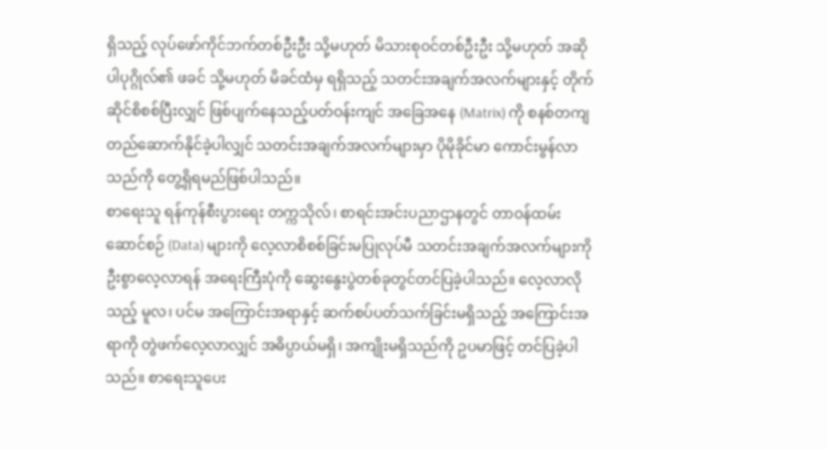ရှိသည့် လုပ်ဖော်ကိုင်ဘက်တစ်ဦးဦး သို့မဟုတ် မိသားစုဝင်တစ်ဦးဦး သို့မဟုတ် အဆိုပါပုဂ္ဂိုလ်၏ ဖခင် သို့မဟုတ် မိခင်ထံမှ ရရှိသည့် သတင်းအချက်အလက်များနှင့် တိုက်ဆိုင်စိစစ်ပြီးလျှင် ဖြစ်ပျက်နေသည့်ပတ်ဝန်းကျင် အခြေအနေ (Matrix) ကို စနစ်တကျ တည်ဆောက်နိုင်ခဲ့ပါလျှင် သတင်းအချက်အလက်များမှာ ပိုမိုခိုင်မာ ကောင်းမွန်လာသည်ကို တွေ့ရှိရမည်ဖြစ်ပါသည်။
စာရေးသူ ရန်ကုန်စီးပွားရေး တက္ကသိုလ်၊ စာရင်းအင်းပညာဌာနတွင် တာဝန်ထမ်းဆောင်စဉ် (Data) များကို လေ့လာစိစစ်ခြင်းမပြုလုပ်မီ သတင်းအချက်အလက်များကို ဦးစွာလေ့လာရန် အရေးကြီးပုံကို ဆွေးနွေးပွဲတစ်ခုတွင်တင်ပြခဲ့ပါသည်။ လေ့လာလိုသည့် မူလ၊ ပင်မ အကြောင်းအရာနှင့် ဆက်စပ်ပတ်သက်ခြင်းမရှိသည့် အကြောင်းအရာကို တွဲဖက်လေ့လာလျှင် အဓိပ္ပာယ်မရှိ၊ အကျိုးမရှိသည်ကို ဥပမာဖြင့် တင်ပြခဲ့ပါသည်။ စာရေးသူပေး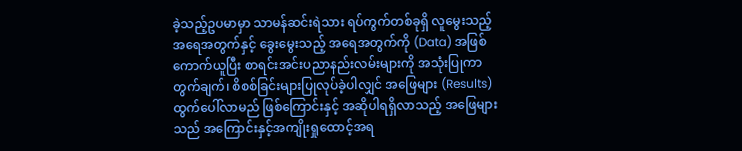ခဲ့သည့်ဥပမာမှာ သာမန်ဆင်းရဲသား ရပ်ကွက်တစ်ခုရှိ လူမွေးသည့်အရေအတွက်နှင့် ခွေးမွေးသည့် အရေအတွက်ကို (Data) အဖြစ် ကောက်ယူပြီး စာရင်းအင်းပညာနည်းလမ်းများကို အသုံးပြုကာ တွက်ချက်၊ စိစစ်ခြင်းများပြုလုပ်ခဲ့ပါလျှင် အဖြေများ (Results) ထွက်ပေါ်လာမည် ဖြစ်ကြောင်းနှင့် အဆိုပါရရှိလာသည့် အဖြေများသည် အကြောင်းနှင့်အကျိုးရှုထောင့်အရ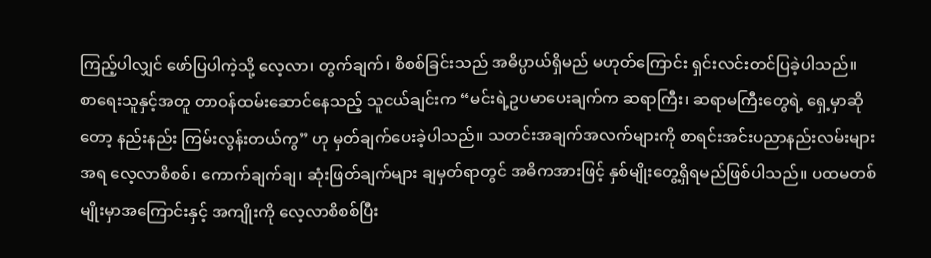ကြည့်ပါလျှင် ဖော်ပြပါကဲ့သို့ လေ့လာ၊ တွက်ချက်၊ စိစစ်ခြင်းသည် အဓိပ္ပာယ်ရှိမည် မဟုတ်ကြောင်း ရှင်းလင်းတင်ပြခဲ့ပါသည်။
စာရေးသူနှင့်အတူ တာဝန်ထမ်းဆောင်နေသည့် သူငယ်ချင်းက “မင်းရဲ့ဥပမာပေးချက်က ဆရာကြီး၊ ဆရာမကြီးတွေရဲ့ ရှေ့မှာဆိုတော့ နည်းနည်း ကြမ်းလွန်းတယ်ကွ” ဟု မှတ်ချက်ပေးခဲ့ပါသည်။ သတင်းအချက်အလက်များကို စာရင်းအင်းပညာနည်းလမ်းများအရ လေ့လာစိစစ်၊ ကောက်ချက်ချ၊ ဆုံးဖြတ်ချက်များ ချမှတ်ရာတွင် အဓိကအားဖြင့် နှစ်မျိုးတွေ့ရှိရမည်ဖြစ်ပါသည်။ ပထမတစ်မျိုးမှာအကြောင်းနှင့် အကျိုးကို လေ့လာစိစစ်ပြီး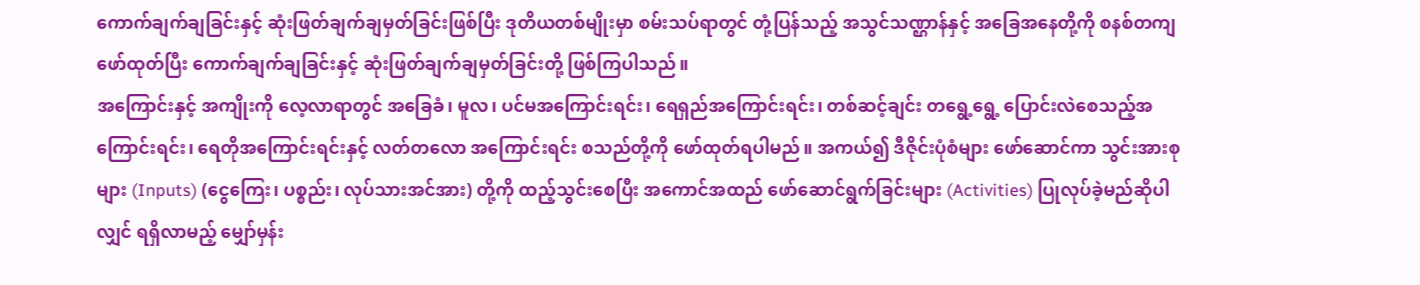ကောက်ချက်ချခြင်းနှင့် ဆုံးဖြတ်ချက်ချမှတ်ခြင်းဖြစ်ပြီး ဒုတိယတစ်မျိုးမှာ စမ်းသပ်ရာတွင် တုံ့ပြန်သည့် အသွင်သဏ္ဌာန်နှင့် အခြေအနေတို့ကို စနစ်တကျဖော်ထုတ်ပြီး ကောက်ချက်ချခြင်းနှင့် ဆုံးဖြတ်ချက်ချမှတ်ခြင်းတို့ ဖြစ်ကြပါသည်။
အကြောင်းနှင့် အကျိုးကို လေ့လာရာတွင် အခြေခံ၊ မူလ၊ ပင်မအကြောင်းရင်း၊ ရေရှည်အကြောင်းရင်း၊ တစ်ဆင့်ချင်း တရွေ့ရွေ့ ပြောင်းလဲစေသည့်အကြောင်းရင်း၊ ရေတိုအကြောင်းရင်းနှင့် လတ်တလော အကြောင်းရင်း စသည်တို့ကို ဖော်ထုတ်ရပါမည်။ အကယ်၍ ဒီဇိုင်းပုံစံများ ဖော်ဆောင်ကာ သွင်းအားစုများ (Inputs) (ငွေကြေး၊ ပစ္စည်း၊ လုပ်သားအင်အား) တို့ကို ထည့်သွင်းစေပြီး အကောင်အထည် ဖော်ဆောင်ရွက်ခြင်းများ (Activities) ပြုလုပ်ခဲ့မည်ဆိုပါလျှင် ရရှိလာမည့် မျှော်မှန်း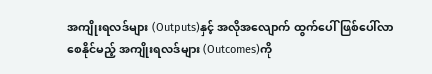အကျိုးရလဒ်များ (Outputs)နှင့် အလိုအလျောက် ထွက်ပေါ်ဖြစ်ပေါ်လာစေနိုင်မည့် အကျိုးရလဒ်များ (Outcomes)ကို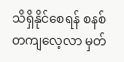သိရှိနိုင်စေရန် စနစ်တကျလေ့လာ မှတ်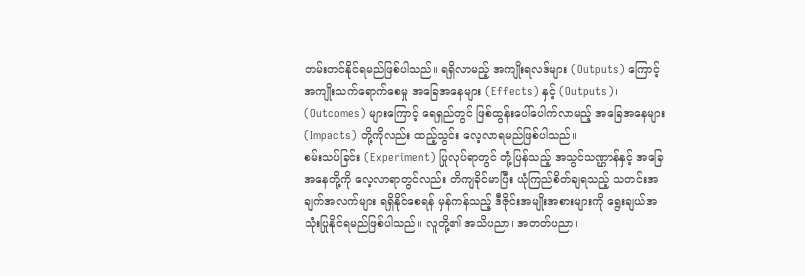တမ်းတင်နိုင်ရမည်ဖြစ်ပါသည်။ ရရှိလာမည့် အကျိုးရလဒ်များ (Outputs) ကြောင့် အကျိုးသက်ရောက်စေမှု အခြေအနေများ (Effects) နှင့် (Outputs)၊ (Outcomes) များကြောင့် ရေရှည်တွင် ဖြစ်ထွန်းပေါ်ပေါက်လာမည့် အခြေအနေများ (Impacts) တို့ကိုလည်း ထည့်သွင်း လေ့လာရမည်ဖြစ်ပါသည်။
စမ်းသပ်ခြင်း (Experiment) ပြုလုပ်ရာတွင် တုံ့ပြန်သည့် အသွင်သဏ္ဌာန်နှင့် အခြေအနေတို့ကို လေ့လာရာတွင်လည်း တိကျခိုင်မာပြီး ယုံကြည်စိတ်ချရသည့် သတင်းအချက်အလက်များ ရရှိနိုင်စေရန် မှန်ကန်သည့် ဒီဇိုင်းအမျိုးအစားများကို ရွေးချယ်အသုံးပြုနိုင်ရမည်ဖြစ်ပါသည်။ လူတို့၏ အသိပညာ၊ အတတ်ပညာ၊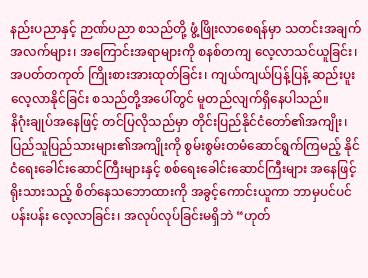နည်းပညာနှင့် ဉာဏ်ပညာ စသည်တို့ ဖွံ့ဖြိုးလာစေရန်မှာ သတင်းအချက်အလက်များ၊ အကြောင်းအရာများကို စနစ်တကျ လေ့လာသင်ယူခြင်း၊ အပတ်တကုတ် ကြိုးစားအားထုတ်ခြင်း၊ ကျယ်ကျယ်ပြန့်ပြန့် ဆည်းပူးလေ့လာနိုင်ခြင်း စသည်တို့အပေါ်တွင် မူတည်လျက်ရှိနေပါသည်။
နိဂုံးချုပ်အနေဖြင့် တင်ပြလိုသည်မှာ တိုင်းပြည်နိုင်ငံတော်၏အကျိုး၊ ပြည်သူပြည်သားများ၏အကျိုးကို စွမ်းစွမ်းတမံဆောင်ရွက်ကြမည့် နိုင်ငံရေးခေါင်းဆောင်ကြီးများနှင့် စစ်ရေးခေါင်းဆောင်ကြီးများ အနေဖြင့် ရိုးသားသည့် စိတ်နေသဘောထားကို အခွင့်ကောင်းယူကာ ဘာမှပင်ပင်ပန်းပန်း လေ့လာခြင်း၊ အလုပ်လုပ်ခြင်းမရှိဘဲ “ဟုတ်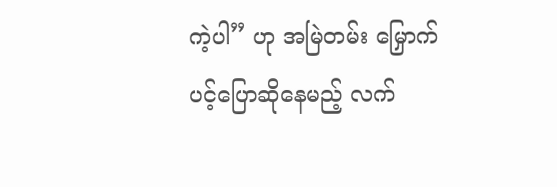ကဲ့ပါ” ဟု အမြဲတမ်း မြှောက်ပင့်ပြောဆိုနေမည့် လက်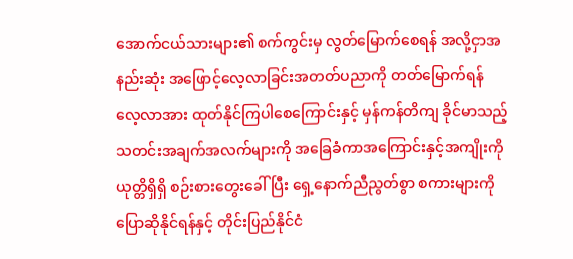အောက်ငယ်သားများ၏ စက်ကွင်းမှ လွတ်မြောက်စေရန် အလို့ငှာအနည်းဆုံး အဖြောင့်လေ့လာခြင်းအတတ်ပညာကို တတ်မြောက်ရန် လေ့လာအား ထုတ်နိုင်ကြပါစေကြောင်းနှင့် မှန်ကန်တိကျ ခိုင်မာသည့် သတင်းအချက်အလက်များကို အခြေခံကာအကြောင်းနှင့်အကျိုးကို ယုတ္တိရှိရှိ စဉ်းစားတွေးခေါ်ပြီး ရှေ့နောက်ညီညွတ်စွာ စကားများကို ပြောဆိုနိုင်ရန်နှင့် တိုင်းပြည်နိုင်ငံ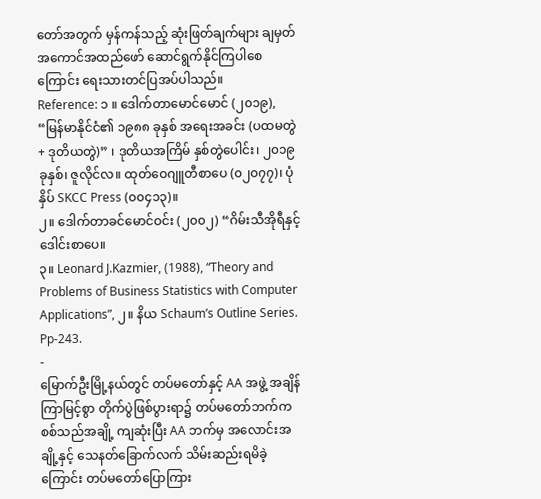တော်အတွက် မှန်ကန်သည့် ဆုံးဖြတ်ချက်များ ချမှတ်အကောင်အထည်ဖော် ဆောင်ရွက်နိုင်ကြပါစေကြောင်း ရေးသားတင်ပြအပ်ပါသည်။
Reference: ၁ ။ ဒေါက်တာမောင်မောင် (၂၀၁၉), “မြန်မာနိုင်ငံ၏ ၁၉၈၈ ခုနှစ် အရေးအခင်း (ပထမတွဲ + ဒုတိယတွဲ)” ၊ ဒုတိယအကြိမ် နှစ်တွဲပေါင်း၊ ၂၀၁၉ ခုနှစ်၊ ဇူလိုင်လ။ ထုတ်ဝေဂျူတီစာပေ (၀၂၀၇၇)၊ ပုံနှိပ် SKCC Press (၀၀၄၁၃)။
၂။ ဒေါက်တာခင်မောင်ဝင်း (၂၀၀၂) “ဂိမ်းသီအိုရီနှင့် ဒေါင်းစာပေ။
၃။ Leonard J.Kazmier, (1988), “Theory and Problems of Business Statistics with Computer Applications”, ၂။ နိယ Schaum’s Outline Series. Pp-243.
-
မြောက်ဦးမြို့နယ်တွင် တပ်မတော်နှင့် AA အဖွဲ့ အချိန်ကြာမြင့်စွာ တိုက်ပွဲဖြစ်ပွားရာ၌ တပ်မတော်ဘက်က စစ်သည်အချို့ ကျဆုံးပြီး AA ဘက်မှ အလောင်းအချို့နှင့် သေနတ်ခြောက်လက် သိမ်းဆည်းရမိခဲ့ကြောင်း တပ်မတော်ပြောကြား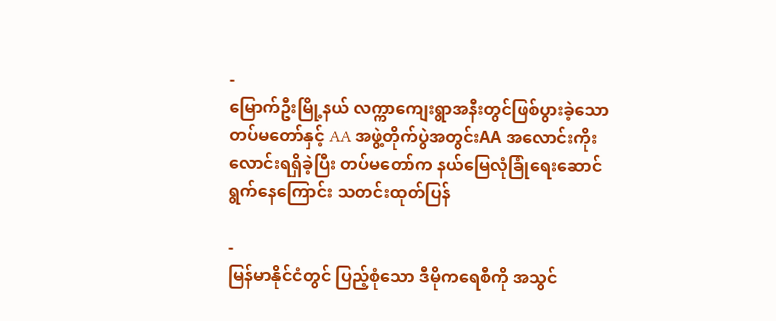-
မြောက်ဦးမြို့နယ် လက္ကာကျေးရွာအနီးတွင်ဖြစ်ပွားခဲ့သော တပ်မတော်နှင့် AA အဖွဲ့တိုက်ပွဲအတွင်းAA အလောင်းကိုးလောင်းရရှိခဲ့ပြီး တပ်မတော်က နယ်မြေလုံခြုံရေးဆောင်ရွက်နေကြောင်း သတင်းထုတ်ပြန်

-
မြန်မာနိုင်ငံတွင် ပြည့်စုံသော ဒီမိုကရေစီကို အသွင်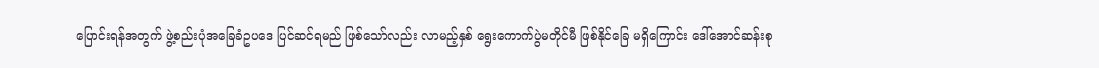ပြောင်းရန်အတွက် ဖွဲ့စည်းပုံအခြေခံဥပဒေ ပြင်ဆင်ရမည် ဖြစ်သော်လည်း လာမည့်နှစ် ရွေးကောက်ပွဲမတိုင်မီ ဖြစ်နိုင်ခြေ မရှိကြောင်း ဒေါ်အောင်ဆန်းစု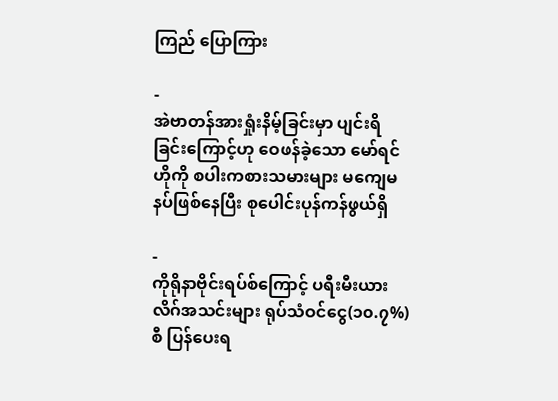ကြည် ပြောကြား

-
အဲဗာတန်အားရှုံးနိမ့်ခြင်းမှာ ပျင်းရိခြင်းကြောင့်ဟု ဝေဖန်ခဲ့သော မော်ရင်ဟိုကို စပါးကစားသမားများ မကျေမနပ်ဖြစ်နေပြီး စုပေါင်းပုန်ကန်ဖွယ်ရှိ

-
ကိုရိုနာဗိုင်းရပ်စ်ကြောင့် ပရီးမီးယားလိဂ်အသင်းများ ရုပ်သံဝင်ငွေ(၁၀.၇%)စီ ပြန်ပေးရ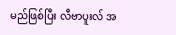မည်ဖြစ်ပြီး လီဗာပူးလ် အ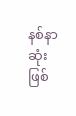နစ်နာဆုံးဖြစ်